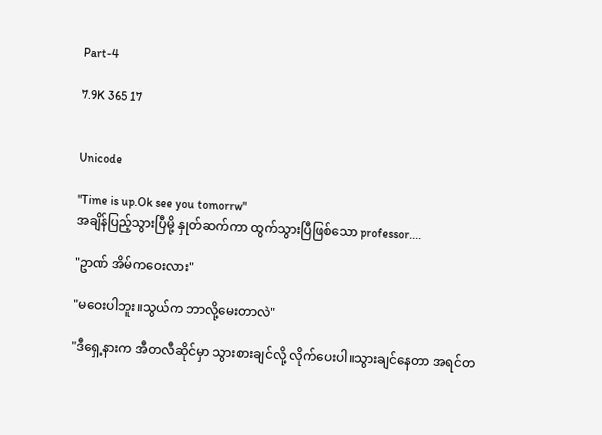Part-4

7.9K 365 17


Unicode

"Time is up.Ok see you tomorrw"
အချိန်ပြည့်သွားပြီမို့ နှုတ်ဆက်ကာ ထွက်သွားပြီဖြစ်သော professor....

"ဥာဏ် အိမ်ကဝေးလား"

"မဝေးပါဘူး။သွယ်က ဘာလို့မေးတာလဲ"

"ဒီရှေ့နားက အီတလီဆိုင်မှာ သွားစားချင်လို့ လိုက်ပေးပါ။သွားချင်နေတာ အရင်တ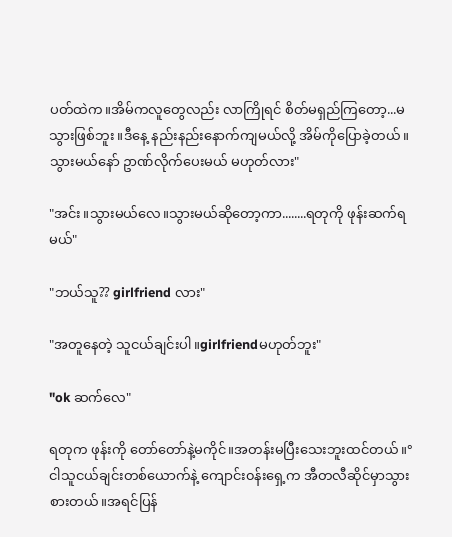ပတ်ထဲက။အိမ်ကလူတွေလည်း လာကြိုရင် စိတ်မရှည်ကြတော့...မသွားဖြစ်ဘူး။ဒီနေ့ နည်းနည်းနောက်ကျမယ်လို့ အိမ်ကိုပြောခဲ့တယ်။သွားမယ်နော် ဥာဏ်လိုက်ပေးမယ် မဟုတ်လား"

"အင်း။သွားမယ်လေ။သွားမယ်ဆိုတော့ကာ........ရတုကို ဖုန်းဆက်ရမယ်"

"ဘယ်သူ?? girlfriend လား"

"အတူနေတဲ့ သူငယ်ချင်းပါ။girlfriendမဟုတ်ဘူး"

"ok ဆက်လေ"

ရတုက ဖုန်းကို တော်တော်နဲ့မကိုင်။အတန်းမပြီးသေးဘူးထင်တယ်။°ငါသူငယ်ချင်းတစ်ယောက်နဲ့ ကျောင်း၀န်းရှေ့က အီတလီဆိုင်မှာသွားစားတယ်။အရင်ပြန်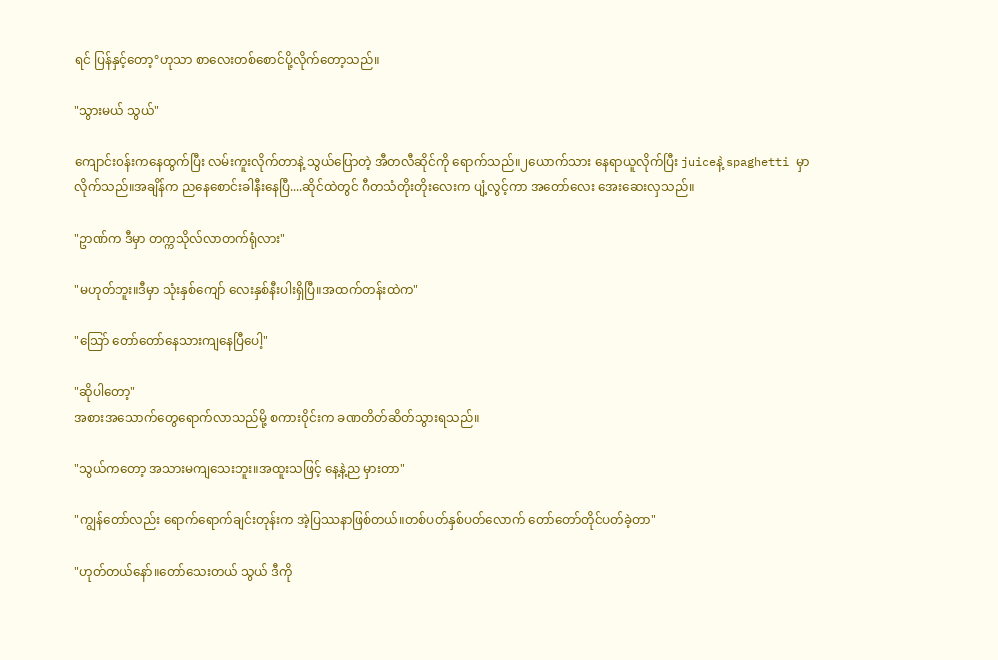ရင် ပြန်နှင့်တော့°ဟုသာ စာလေးတစ်စောင်ပို့လိုက်တော့သည်။

"သွားမယ် သွယ်"

ကျောင်း၀န်းကနေထွက်ပြီး လမ်းကူးလိုက်တာနဲ့ သွယ်ပြောတဲ့ အီတလီဆိုင်ကို ရောက်သည်။၂ယောက်သား နေရာယူလိုက်ပြီး juiceနဲ့ spaghetti မှာလိုက်သည်။အချိန်က ညနေစောင်းခါနီးနေပြီ....ဆိုင်ထဲတွင် ဂီတသံတိုးတိုးလေးက ပျံ့လွင့်ကာ အတော်လေး အေးဆေးလှသည်။

"ဥာဏ်က ဒီမှာ တက္ကသိုလ်လာတက်ရုံလား"

"မဟုတ်ဘူး။ဒီမှာ သုံးနှစ်ကျော် လေးနှစ်နီးပါးရှိပြီ။အထက်တန်းထဲက"

"သြော် တော်တော်နေသားကျနေပြီပေါ့"

"ဆိုပါတော့"
အစားအသောက်တွေရောက်လာသည်မို့ စကား၀ိုင်းက ခဏတိတ်ဆိတ်သွားရသည်။

"သွယ်ကတော့ အသားမကျသေးဘူး။အထူးသဖြင့် နေ့နဲ့ည မှားတာ"

"ကျွန်တော်လည်း ရောက်ရောက်ချင်းတုန်းက အဲ့ပြဿနာဖြစ်တယ်။တစ်ပတ်နှစ်ပတ်လောက် တော်တော်တိုင်ပတ်ခဲ့တာ"

"ဟုတ်တယ်နော်။တော်သေးတယ် သွယ် ဒီကို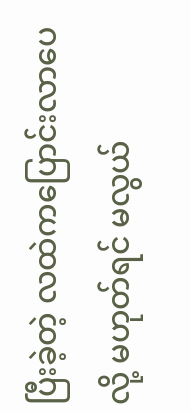ပြီးခဲ့တဲ့ လထဲကပြောင်းလာပေလို့ မဟုတ်ရင် မလွယ်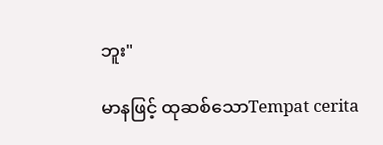ဘူး"

မာနဖြင့် ထုဆစ်သောTempat cerita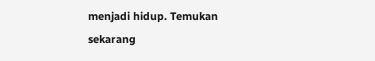menjadi hidup. Temukan sekarang